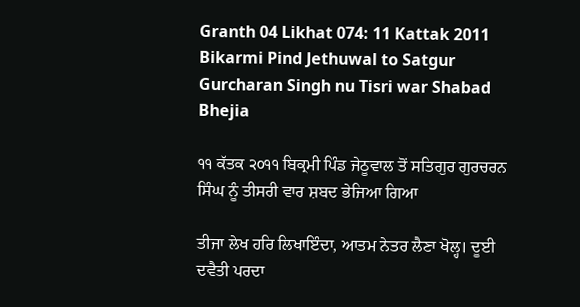Granth 04 Likhat 074: 11 Kattak 2011 Bikarmi Pind Jethuwal to Satgur Gurcharan Singh nu Tisri war Shabad Bhejia

੧੧ ਕੱਤਕ ੨੦੧੧ ਬਿਕ੍ਰਮੀ ਪਿੰਡ ਜੇਠੂਵਾਲ ਤੋਂ ਸਤਿਗੁਰ ਗੁਰਚਰਨ ਸਿੰਘ ਨੂੰ ਤੀਸਰੀ ਵਾਰ ਸ਼ਬਦ ਭੇਜਿਆ ਗਿਆ

ਤੀਜਾ ਲੇਖ ਹਰਿ ਲਿਖਾਇੰਦਾ, ਆਤਮ ਨੇਤਰ ਲੈਣਾ ਖੋਲ੍ਹ। ਦੂਈ ਦਵੈਤੀ ਪਰਦਾ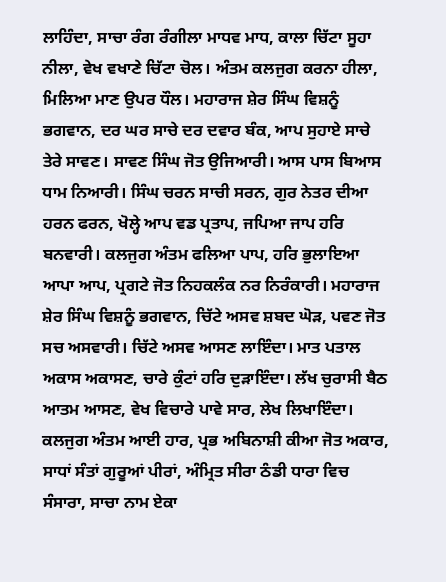ਲਾਹਿੰਦਾ, ਸਾਚਾ ਰੰਗ ਰੰਗੀਲਾ ਮਾਧਵ ਮਾਧ, ਕਾਲਾ ਚਿੱਟਾ ਸੂਹਾ ਨੀਲਾ, ਵੇਖ ਵਖਾਣੇ ਚਿੱਟਾ ਚੋਲ। ਅੰਤਮ ਕਲਜੁਗ ਕਰਨਾ ਹੀਲਾ, ਮਿਲਿਆ ਮਾਣ ਉਪਰ ਧੌਲ। ਮਹਾਰਾਜ ਸ਼ੇਰ ਸਿੰਘ ਵਿਸ਼ਨੂੰ ਭਗਵਾਨ, ਦਰ ਘਰ ਸਾਚੇ ਦਰ ਦਵਾਰ ਬੰਕ, ਆਪ ਸੁਹਾਏ ਸਾਚੇ ਤੇਰੇ ਸਾਵਣ। ਸਾਵਣ ਸਿੰਘ ਜੋਤ ਉਜਿਆਰੀ। ਆਸ ਪਾਸ ਬਿਆਸ ਧਾਮ ਨਿਆਰੀ। ਸਿੰਘ ਚਰਨ ਸਾਚੀ ਸਰਨ, ਗੁਰ ਨੇਤਰ ਦੀਆ ਹਰਨ ਫਰਨ, ਖੋਲ੍ਹੇ ਆਪ ਵਡ ਪ੍ਰਤਾਪ, ਜਪਿਆ ਜਾਪ ਹਰਿ ਬਨਵਾਰੀ। ਕਲਜੁਗ ਅੰਤਮ ਫਲਿਆ ਪਾਪ, ਹਰਿ ਭੁਲਾਇਆ ਆਪਾ ਆਪ, ਪ੍ਰਗਟੇ ਜੋਤ ਨਿਹਕਲੰਕ ਨਰ ਨਿਰੰਕਾਰੀ। ਮਹਾਰਾਜ ਸ਼ੇਰ ਸਿੰਘ ਵਿਸ਼ਨੂੰ ਭਗਵਾਨ, ਚਿੱਟੇ ਅਸਵ ਸ਼ਬਦ ਘੋੜ, ਪਵਣ ਜੋਤ ਸਚ ਅਸਵਾਰੀ। ਚਿੱਟੇ ਅਸਵ ਆਸਣ ਲਾਇੰਦਾ। ਮਾਤ ਪਤਾਲ ਅਕਾਸ ਅਕਾਸਣ, ਚਾਰੇ ਕੁੰਟਾਂ ਹਰਿ ਦੁੜਾਇੰਦਾ। ਲੱਖ ਚੁਰਾਸੀ ਬੈਠ ਆਤਮ ਆਸਣ, ਵੇਖ ਵਿਚਾਰੇ ਪਾਵੇ ਸਾਰ, ਲੇਖ ਲਿਖਾਇੰਦਾ। ਕਲਜੁਗ ਅੰਤਮ ਆਈ ਹਾਰ, ਪ੍ਰਭ ਅਬਿਨਾਸ਼ੀ ਕੀਆ ਜੋਤ ਅਕਾਰ, ਸਾਧਾਂ ਸੰਤਾਂ ਗੁਰੂਆਂ ਪੀਰਾਂ, ਅੰਮ੍ਰਿਤ ਸੀਰਾ ਠੰਡੀ ਧਾਰਾ ਵਿਚ ਸੰਸਾਰਾ, ਸਾਚਾ ਨਾਮ ਏਕਾ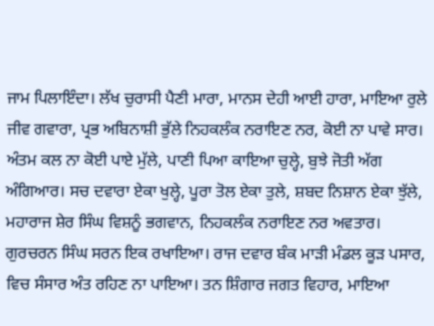ਜਾਮ ਪਿਲਾਇੰਦਾ। ਲੱਖ ਚੁਰਾਸੀ ਪੈਣੀ ਮਾਰਾ, ਮਾਨਸ ਦੇਹੀ ਆਈ ਹਾਰਾ, ਮਾਇਆ ਰੁਲੇ ਜੀਵ ਗਵਾਰਾ, ਪ੍ਰਭ ਅਬਿਨਾਸ਼ੀ ਭੁੱਲੇ ਨਿਹਕਲੰਕ ਨਰਾਇਣ ਨਰ, ਕੋਈ ਨਾ ਪਾਵੇ ਸਾਰ। ਅੰਤਮ ਕਲ ਨਾ ਕੋਈ ਪਾਏ ਮੁੱਲੇ, ਪਾਣੀ ਪਿਆ ਕਾਇਆ ਚੁਲ੍ਹੇ, ਬੁਝੇ ਜੋਤੀ ਅੱਗ ਅੰਗਿਆਰ। ਸਚ ਦਵਾਰਾ ਏਕਾ ਖੁਲ੍ਹੇ, ਪੂਰਾ ਤੋਲ ਏਕਾ ਤੁਲੇ, ਸ਼ਬਦ ਨਿਸ਼ਾਨ ਏਕਾ ਝੁੱਲੇ, ਮਹਾਰਾਜ ਸ਼ੇਰ ਸਿੰਘ ਵਿਸ਼ਨੂੰ ਭਗਵਾਨ, ਨਿਹਕਲੰਕ ਨਰਾਇਣ ਨਰ ਅਵਤਾਰ। ਗੁਰਚਰਨ ਸਿੰਘ ਸਰਨ ਇਕ ਰਖਾਇਆ। ਰਾਜ ਦਵਾਰ ਬੰਕ ਮਾੜੀ ਮੰਡਲ ਕੂੜ ਪਸਾਰ, ਵਿਚ ਸੰਸਾਰ ਅੰਤ ਰਹਿਣ ਨਾ ਪਾਇਆ। ਤਨ ਸ਼ਿੰਗਾਰ ਜਗਤ ਵਿਹਾਰ, ਮਾਇਆ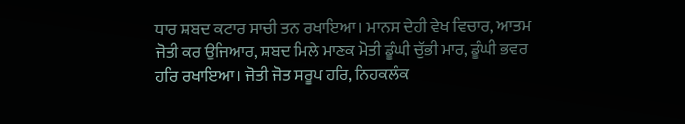ਧਾਰ ਸ਼ਬਦ ਕਟਾਰ ਸਾਚੀ ਤਨ ਰਖਾਇਆ। ਮਾਨਸ ਦੇਹੀ ਵੇਖ ਵਿਚਾਰ, ਆਤਮ ਜੋਤੀ ਕਰ ਉਜਿਆਰ, ਸ਼ਬਦ ਮਿਲੇ ਮਾਣਕ ਮੋਤੀ ਡੂੰਘੀ ਚੁੱਭੀ ਮਾਰ, ਡੂੰਘੀ ਭਵਰ ਹਰਿ ਰਖਾਇਆ। ਜੋਤੀ ਜੋਤ ਸਰੂਪ ਹਰਿ, ਨਿਹਕਲੰਕ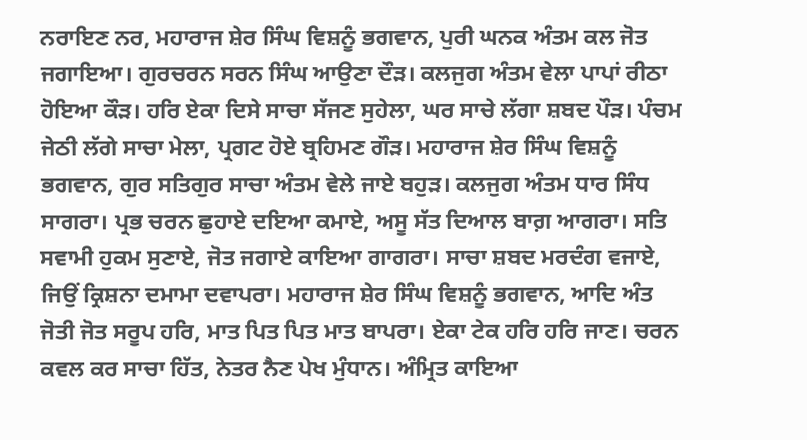ਨਰਾਇਣ ਨਰ, ਮਹਾਰਾਜ ਸ਼ੇਰ ਸਿੰਘ ਵਿਸ਼ਨੂੰ ਭਗਵਾਨ, ਪੁਰੀ ਘਨਕ ਅੰਤਮ ਕਲ ਜੋਤ ਜਗਾਇਆ। ਗੁਰਚਰਨ ਸਰਨ ਸਿੰਘ ਆਉਣਾ ਦੌੜ। ਕਲਜੁਗ ਅੰਤਮ ਵੇਲਾ ਪਾਪਾਂ ਰੀਠਾ ਹੋਇਆ ਕੌੜ। ਹਰਿ ਏਕਾ ਦਿਸੇ ਸਾਚਾ ਸੱਜਣ ਸੁਹੇਲਾ, ਘਰ ਸਾਚੇ ਲੱਗਾ ਸ਼ਬਦ ਪੌੜ। ਪੰਚਮ ਜੇਠੀ ਲੱਗੇ ਸਾਚਾ ਮੇਲਾ, ਪ੍ਰਗਟ ਹੋਏ ਬ੍ਰਹਿਮਣ ਗੌੜ। ਮਹਾਰਾਜ ਸ਼ੇਰ ਸਿੰਘ ਵਿਸ਼ਨੂੰ ਭਗਵਾਨ, ਗੁਰ ਸਤਿਗੁਰ ਸਾਚਾ ਅੰਤਮ ਵੇਲੇ ਜਾਏ ਬਹੁੜ। ਕਲਜੁਗ ਅੰਤਮ ਧਾਰ ਸਿੰਧ ਸਾਗਰਾ। ਪ੍ਰਭ ਚਰਨ ਛੁਹਾਏ ਦਇਆ ਕਮਾਏ, ਅਸੂ ਸੱਤ ਦਿਆਲ ਬਾਗ਼ ਆਗਰਾ। ਸਤਿ ਸਵਾਮੀ ਹੁਕਮ ਸੁਣਾਏ, ਜੋਤ ਜਗਾਏ ਕਾਇਆ ਗਾਗਰਾ। ਸਾਚਾ ਸ਼ਬਦ ਮਰਦੰਗ ਵਜਾਏ, ਜਿਉਂ ਕ੍ਰਿਸ਼ਨਾ ਦਮਾਮਾ ਦਵਾਪਰਾ। ਮਹਾਰਾਜ ਸ਼ੇਰ ਸਿੰਘ ਵਿਸ਼ਨੂੰ ਭਗਵਾਨ, ਆਦਿ ਅੰਤ ਜੋਤੀ ਜੋਤ ਸਰੂਪ ਹਰਿ, ਮਾਤ ਪਿਤ ਪਿਤ ਮਾਤ ਬਾਪਰਾ। ਏਕਾ ਟੇਕ ਹਰਿ ਹਰਿ ਜਾਣ। ਚਰਨ ਕਵਲ ਕਰ ਸਾਚਾ ਹਿੱਤ, ਨੇਤਰ ਨੈਣ ਪੇਖ ਮੁੰਧਾਨ। ਅੰਮ੍ਰਿਤ ਕਾਇਆ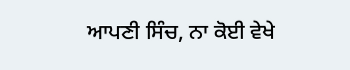ਆਪਣੀ ਸਿੰਚ, ਨਾ ਕੋਈ ਵੇਖੇ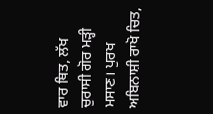ਵਾਰ ਥਿਤ, ਲੱਖ ਚੁਰਾਸੀ ਗੋਰ ਮੜ੍ਹੀ ਮਸਾਣ। ਪੁਰਖ ਅਬਿਨਾਸ਼ੀ ਰਾਖੋ ਚਿਤ,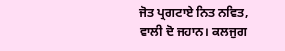ਜੋਤ ਪ੍ਰਗਟਾਏ ਨਿਤ ਨਵਿਤ, ਵਾਲੀ ਦੋ ਜਹਾਨ। ਕਲਜੁਗ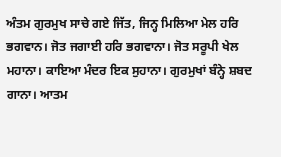ਅੰਤਮ ਗੁਰਮੁਖ ਸਾਚੇ ਗਏ ਜਿੱਤ, ਜਿਨ੍ਹ ਮਿਲਿਆ ਮੇਲ ਹਰਿ ਭਗਵਾਨ। ਜੋਤ ਜਗਾਈ ਹਰਿ ਭਗਵਾਨਾ। ਜੋਤ ਸਰੂਪੀ ਖੇਲ ਮਹਾਨਾ। ਕਾਇਆ ਮੰਦਰ ਇਕ ਸੁਹਾਨਾ। ਗੁਰਮੁਖਾਂ ਬੰਨ੍ਹੇ ਸ਼ਬਦ ਗਾਨਾ। ਆਤਮ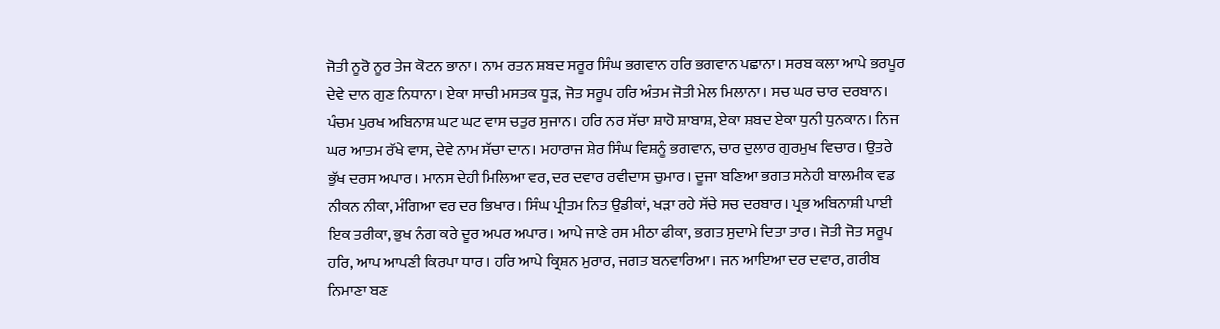ਜੋਤੀ ਨੂਰੋ ਨੂਰ ਤੇਜ ਕੋਟਨ ਭਾਨਾ। ਨਾਮ ਰਤਨ ਸ਼ਬਦ ਸਰੂਰ ਸਿੰਘ ਭਗਵਾਨ ਹਰਿ ਭਗਵਾਨ ਪਛਾਨਾ। ਸਰਬ ਕਲਾ ਆਪੇ ਭਰਪੂਰ ਦੇਵੇ ਦਾਨ ਗੁਣ ਨਿਧਾਨਾ। ਏਕਾ ਸਾਚੀ ਮਸਤਕ ਧੂੜ, ਜੋਤ ਸਰੂਪ ਹਰਿ ਅੰਤਮ ਜੋਤੀ ਮੇਲ ਮਿਲਾਨਾ। ਸਚ ਘਰ ਚਾਰ ਦਰਬਾਨ। ਪੰਚਮ ਪੁਰਖ ਅਬਿਨਾਸ਼ ਘਟ ਘਟ ਵਾਸ ਚਤੁਰ ਸੁਜਾਨ। ਹਰਿ ਨਰ ਸੱਚਾ ਸ਼ਾਹੋ ਸ਼ਾਬਾਸ਼, ਏਕਾ ਸ਼ਬਦ ਏਕਾ ਧੁਨੀ ਧੁਨਕਾਨ। ਨਿਜ ਘਰ ਆਤਮ ਰੱਖੇ ਵਾਸ, ਦੇਵੇ ਨਾਮ ਸੱਚਾ ਦਾਨ। ਮਹਾਰਾਜ ਸ਼ੇਰ ਸਿੰਘ ਵਿਸ਼ਨੂੰ ਭਗਵਾਨ, ਚਾਰ ਦੁਲਾਰ ਗੁਰਮੁਖ ਵਿਚਾਰ। ਉਤਰੇ ਭੁੱਖ ਦਰਸ ਅਪਾਰ। ਮਾਨਸ ਦੇਹੀ ਮਿਲਿਆ ਵਰ, ਦਰ ਦਵਾਰ ਰਵੀਦਾਸ ਚੁਮਾਰ। ਦੂਜਾ ਬਣਿਆ ਭਗਤ ਸਨੇਹੀ ਬਾਲਮੀਕ ਵਡ ਨੀਕਨ ਨੀਕਾ, ਮੰਗਿਆ ਵਰ ਦਰ ਭਿਖਾਰ। ਸਿੰਘ ਪ੍ਰੀਤਮ ਨਿਤ ਉਡੀਕਾਂ, ਖੜਾ ਰਹੇ ਸੱਚੇ ਸਚ ਦਰਬਾਰ। ਪ੍ਰਭ ਅਬਿਨਾਸ਼ੀ ਪਾਈ ਇਕ ਤਰੀਕਾ, ਭੁਖ ਨੰਗ ਕਰੇ ਦੂਰ ਅਪਰ ਅਪਾਰ। ਆਪੇ ਜਾਣੇ ਰਸ ਮੀਠਾ ਫੀਕਾ, ਭਗਤ ਸੁਦਾਮੇ ਦਿਤਾ ਤਾਰ। ਜੋਤੀ ਜੋਤ ਸਰੂਪ ਹਰਿ, ਆਪ ਆਪਣੀ ਕਿਰਪਾ ਧਾਰ। ਹਰਿ ਆਪੇ ਕ੍ਰਿਸ਼ਨ ਮੁਰਾਰ, ਜਗਤ ਬਨਵਾਰਿਆ। ਜਨ ਆਇਆ ਦਰ ਦਵਾਰ, ਗਰੀਬ ਨਿਮਾਣਾ ਬਣ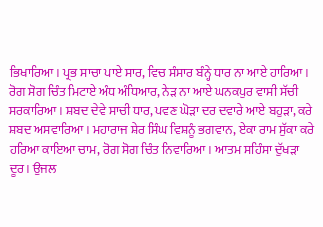ਭਿਖਾਰਿਆ। ਪ੍ਰਭ ਸਾਚਾ ਪਾਏ ਸਾਰ, ਵਿਚ ਸੰਸਾਰ ਬੰਨ੍ਹੇ ਧਾਰ ਨਾ ਆਏ ਹਾਰਿਆ। ਰੋਗ ਸੋਗ ਚਿੰਤ ਮਿਟਾਏ ਅੰਧ ਅੰਧਿਆਰ, ਨੇੜ ਨਾ ਆਏ ਘਨਕਪੁਰ ਵਾਸੀ ਸੱਚੀ ਸਰਕਾਰਿਆ। ਸ਼ਬਦ ਦੇਵੇ ਸਾਚੀ ਧਾਰ, ਪਵਣ ਘੋੜਾ ਦਰ ਦਵਾਰੇ ਆਏ ਬਹੁੜਾ, ਕਰੇ ਸ਼ਬਦ ਅਸਵਾਰਿਆ। ਮਹਾਰਾਜ ਸ਼ੇਰ ਸਿੰਘ ਵਿਸ਼ਨੂੰ ਭਗਵਾਨ, ਏਕਾ ਰਾਮ ਸੁੱਕਾ ਕਰੇ ਹਰਿਆ ਕਾਇਆ ਚਾਮ, ਰੋਗ ਸੋਗ ਚਿੰਤ ਨਿਵਾਰਿਆ। ਆਤਮ ਸਹਿੰਸਾ ਦੁੱਖੜਾ ਦੂਰ। ਉਜਲ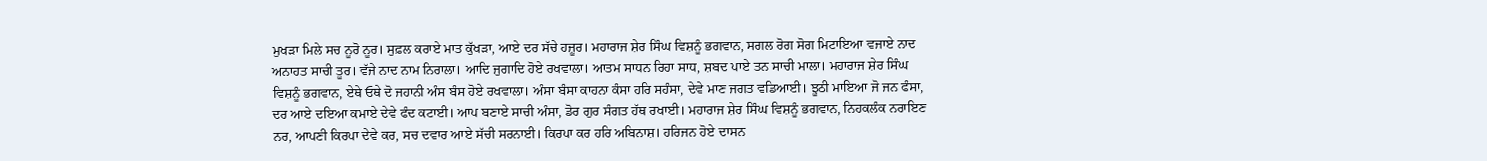ਮੁਖੜਾ ਮਿਲੇ ਸਚ ਨੂਰੋ ਨੂਰ। ਸੁਫ਼ਲ ਕਰਾਏ ਮਾਤ ਕੁੱਖੜਾ, ਆਏ ਦਰ ਸੱਚੇ ਹਜ਼ੂਰ। ਮਹਾਰਾਜ ਸ਼ੇਰ ਸਿੰਘ ਵਿਸ਼ਨੂੰ ਭਗਵਾਨ, ਸਗਲ ਰੋਗ ਸੋਗ ਮਿਟਾਇਆ ਵਜਾਏ ਨਾਦ ਅਨਾਹਤ ਸਾਚੀ ਤੂਰ। ਵੱਜੇ ਨਾਦ ਨਾਮ ਨਿਰਾਲਾ। ਆਦਿ ਜੁਗਾਦਿ ਹੋਏ ਰਖਵਾਲਾ। ਆਤਮ ਸਾਧਨ ਰਿਹਾ ਸਾਧ, ਸ਼ਬਦ ਪਾਏ ਤਨ ਸਾਚੀ ਮਾਲਾ। ਮਹਾਰਾਜ ਸ਼ੇਰ ਸਿੰਘ ਵਿਸ਼ਨੂੰ ਭਗਵਾਨ, ਏਥੇ ਓਥੇ ਦੋ ਜਹਾਨੀ ਅੰਸ ਬੰਸ ਹੋਏ ਰਖਵਾਲਾ। ਅੰਸਾ ਬੰਸਾ ਕਾਹਨਾ ਕੰਸਾ ਹਰਿ ਸਹੰਸਾ, ਦੇਵੇ ਮਾਣ ਜਗਤ ਵਡਿਆਈ। ਝੂਠੀ ਮਾਇਆ ਜੋ ਜਨ ਫੰਸਾ, ਦਰ ਆਏ ਦਇਆ ਕਮਾਏ ਦੇਵੇ ਫੰਦ ਕਟਾਈ। ਆਪ ਬਣਾਏ ਸਾਚੀ ਅੰਸਾ, ਡੋਰ ਗੁਰ ਸੰਗਤ ਹੱਥ ਰਖਾਈ। ਮਹਾਰਾਜ ਸ਼ੇਰ ਸਿੰਘ ਵਿਸ਼ਨੂੰ ਭਗਵਾਨ, ਨਿਹਕਲੰਕ ਨਰਾਇਣ ਨਰ, ਆਪਣੀ ਕਿਰਪਾ ਦੇਵੇ ਕਰ, ਸਚ ਦਵਾਰ ਆਏ ਸੱਚੀ ਸਰਨਾਈ। ਕਿਰਪਾ ਕਰ ਹਰਿ ਅਬਿਨਾਸ਼। ਹਰਿਜਨ ਹੋਏ ਦਾਸਨ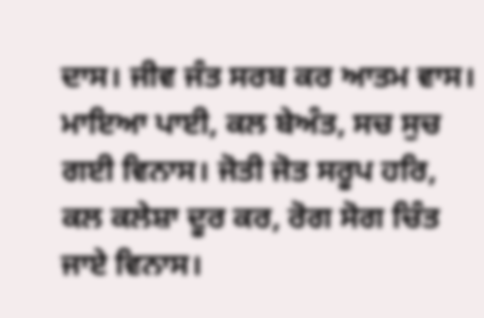ਦਾਸ। ਜੀਵ ਜੰਤ ਸਰਬ ਕਰ ਆਤਮ ਵਾਸ। ਮਾਇਆ ਪਾਈ, ਕਲ ਬੇਅੰਤ, ਸਚ ਸੁਚ ਗਈ ਵਿਨਾਸ। ਜੋਤੀ ਜੋਤ ਸਰੂਪ ਹਰਿ, ਕਲ ਕਲੇਸ਼ਾ ਦੂਰ ਕਰ, ਰੋਗ ਸੋਗ ਚਿੰਤ ਜਾਏ ਵਿਨਾਸ।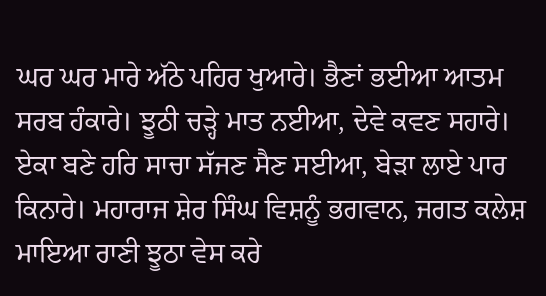ਘਰ ਘਰ ਮਾਰੇ ਅੱਠੇ ਪਹਿਰ ਖੁਆਰੇ। ਭੈਣਾਂ ਭਈਆ ਆਤਮ ਸਰਬ ਹੰਕਾਰੇ। ਝੂਠੀ ਚੜ੍ਹੇ ਮਾਤ ਨਈਆ, ਦੇਵੇ ਕਵਣ ਸਹਾਰੇ। ਏਕਾ ਬਣੇ ਹਰਿ ਸਾਚਾ ਸੱਜਣ ਸੈਣ ਸਈਆ, ਬੇੜਾ ਲਾਏ ਪਾਰ ਕਿਨਾਰੇ। ਮਹਾਰਾਜ ਸ਼ੇਰ ਸਿੰਘ ਵਿਸ਼ਨੂੰ ਭਗਵਾਨ, ਜਗਤ ਕਲੇਸ਼ ਮਾਇਆ ਰਾਣੀ ਝੂਠਾ ਵੇਸ ਕਰੇ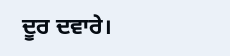ਦੂਰ ਦਵਾਰੇ।